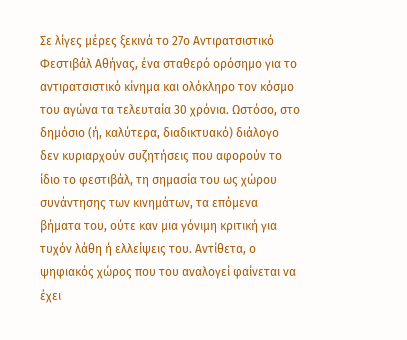Σε λίγες μέρες ξεκινά το 27ο Αντιρατσιστικό Φεστιβάλ Αθήνας, ένα σταθερό ορόσημο για το αντιρατσιστικό κίνημα και ολόκληρο τον κόσμο του αγώνα τα τελευταία 30 χρόνια. Ωστόσο, στο δημόσιο (ή, καλύτερα, διαδικτυακό) διάλογο δεν κυριαρχούν συζητήσεις που αφορούν το ίδιο το φεστιβάλ, τη σημασία του ως χώρου συνάντησης των κινημάτων, τα επόμενα βήματα του, ούτε καν μια γόνιμη κριτική για τυχόν λάθη ή ελλείψεις του. Αντίθετα, ο ψηφιακός χώρος που του αναλογεί φαίνεται να έχει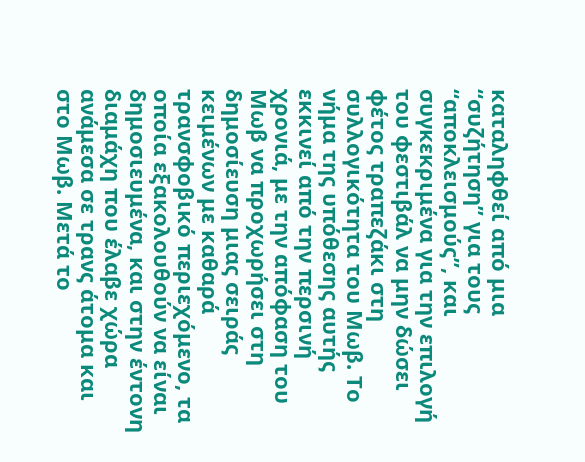καταληφθεί από μια “συζήτηση” για τους “αποκλεισμούς”, και συγκεκριμένα για την επιλογή του φεστιβάλ να μην δώσει φέτος τραπεζάκι στη συλλογικότητα του Μωβ. Το νήμα της υπόθεσης αυτής εκκινεί από την περσινή χρονιά, με την απόφαση του Μωβ να προχωρήσει στη δημοσίευση μιας σειράς κειμένων με καθαρά τρανσφοβικό περιεχόμενο, τα οποία εξακολουθούν να είναι δημοσιευμένα, και στην έντονη διαμάχη που έλαβε χώρα ανάμεσα σε τρανς άτομα και στο Μωβ. Μετά το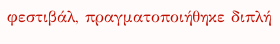φεστιβάλ, πραγματοποιήθηκε διπλή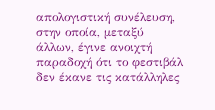απολογιστική συνέλευση, στην οποία, μεταξύ άλλων, έγινε ανοιχτή παραδοχή ότι το φεστιβάλ δεν έκανε τις κατάλληλες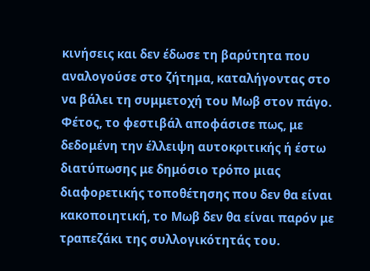κινήσεις και δεν έδωσε τη βαρύτητα που αναλογούσε στο ζήτημα, καταλήγοντας στο να βάλει τη συμμετοχή του Μωβ στον πάγο. Φέτος, το φεστιβάλ αποφάσισε πως, με δεδομένη την έλλειψη αυτοκριτικής ή έστω διατύπωσης με δημόσιο τρόπο μιας διαφορετικής τοποθέτησης που δεν θα είναι κακοποιητική, το Μωβ δεν θα είναι παρόν με τραπεζάκι της συλλογικότητάς του.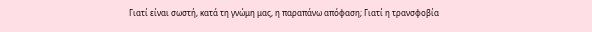Γιατί είναι σωστή, κατά τη γνώμη μας, η παραπάνω απόφαση; Γιατί η τρανσφοβία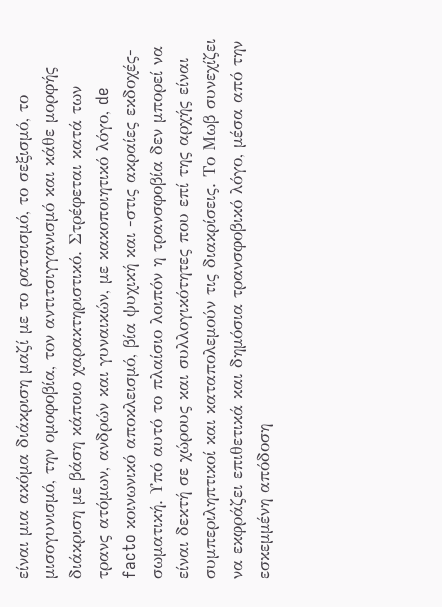είναι μια ακόμα διάκριση μαζί με το ρατσισμό, το σεξισμό, το μισογυνισμό, την ομοφοβία, τον αντιτσιγγανισμό και κάθε μορφής διάκριση με βάση κάποιο χαρακτηριστικό. Στρέφεται κατά των τρανς ατόμων, ανδρών και γυναικών, με κακοποιητικό λόγο, de facto κοινωνικό αποκλεισμό, βία ψυχική και -στις ακραίες εκδοχές- σωματική. Υπό αυτό το πλαίσιο λοιπόν η τρανσφοβία δεν μπορεί να είναι δεκτή σε χώρους και συλλογικότητες που επί της αρχής είναι συμπεριληπτικοί και καταπολεμούν τις διακρίσεις. Το Μωβ συνεχίζει να εκφράζει επιθετικά και δημόσια τρανσφοβικό λόγο, μέσα από την εσκεμμένη απόδοση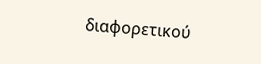διαφορετικού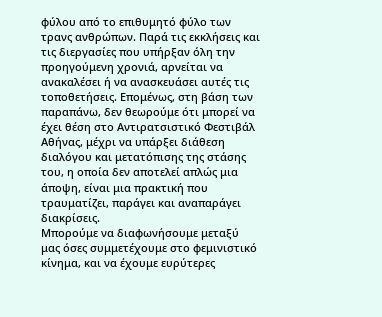φύλου από το επιθυμητό φύλο των τρανς ανθρώπων. Παρά τις εκκλήσεις και τις διεργασίες που υπήρξαν όλη την προηγούμενη χρονιά, αρνείται να ανακαλέσει ή να ανασκευάσει αυτές τις τοποθετήσεις. Επομένως, στη βάση των παραπάνω, δεν θεωρούμε ότι μπορεί να έχει θέση στο Αντιρατσιστικό Φεστιβάλ Αθήνας, μέχρι να υπάρξει διάθεση διαλόγου και μετατόπισης της στάσης του, η οποία δεν αποτελεί απλώς μια άποψη, είναι μια πρακτική που τραυματίζει, παράγει και αναπαράγει διακρίσεις.
Μπορούμε να διαφωνήσουμε μεταξύ μας όσες συμμετέχουμε στο φεμινιστικό κίνημα, και να έχουμε ευρύτερες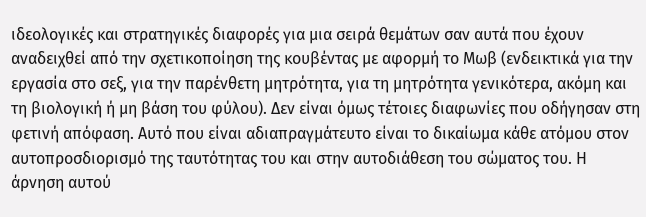ιδεολογικές και στρατηγικές διαφορές για μια σειρά θεμάτων σαν αυτά που έχουν αναδειχθεί από την σχετικοποίηση της κουβέντας με αφορμή το Μωβ (ενδεικτικά για την εργασία στο σεξ, για την παρένθετη μητρότητα, για τη μητρότητα γενικότερα, ακόμη και τη βιολογική ή μη βάση του φύλου). Δεν είναι όμως τέτοιες διαφωνίες που οδήγησαν στη φετινή απόφαση. Αυτό που είναι αδιαπραγμάτευτο είναι το δικαίωμα κάθε ατόμου στον αυτοπροσδιορισμό της ταυτότητας του και στην αυτοδιάθεση του σώματος του. Η άρνηση αυτού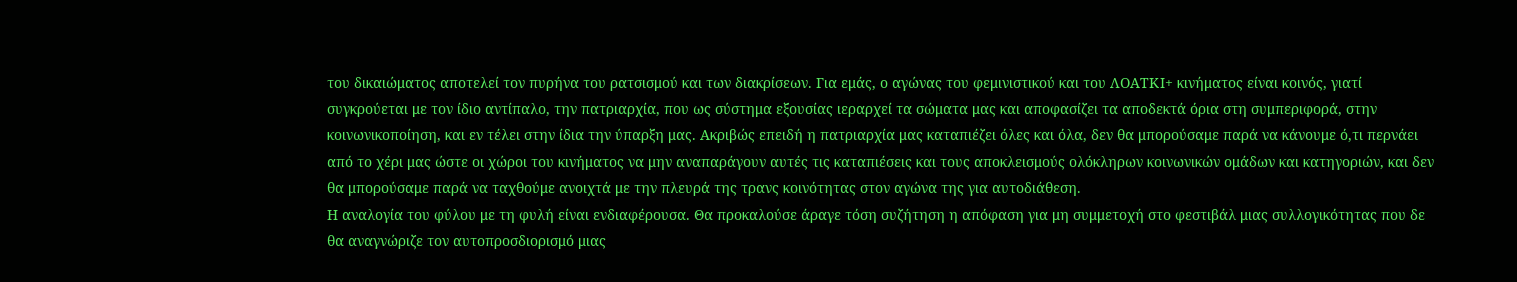του δικαιώματος αποτελεί τον πυρήνα του ρατσισμού και των διακρίσεων. Για εμάς, ο αγώνας του φεμινιστικού και του ΛΟΑΤΚΙ+ κινήματος είναι κοινός, γιατί συγκρούεται με τον ίδιο αντίπαλο, την πατριαρχία, που ως σύστημα εξουσίας ιεραρχεί τα σώματα μας και αποφασίζει τα αποδεκτά όρια στη συμπεριφορά, στην κοινωνικοποίηση, και εν τέλει στην ίδια την ύπαρξη μας. Ακριβώς επειδή η πατριαρχία μας καταπιέζει όλες και όλα, δεν θα μπορούσαμε παρά να κάνουμε ό,τι περνάει από το χέρι μας ώστε οι χώροι του κινήματος να μην αναπαράγουν αυτές τις καταπιέσεις και τους αποκλεισμούς ολόκληρων κοινωνικών ομάδων και κατηγοριών, και δεν θα μπορούσαμε παρά να ταχθούμε ανοιχτά με την πλευρά της τρανς κοινότητας στον αγώνα της για αυτοδιάθεση.
Η αναλογία του φύλου με τη φυλή είναι ενδιαφέρουσα. Θα προκαλούσε άραγε τόση συζήτηση η απόφαση για μη συμμετοχή στο φεστιβάλ μιας συλλογικότητας που δε θα αναγνώριζε τον αυτοπροσδιορισμό μιας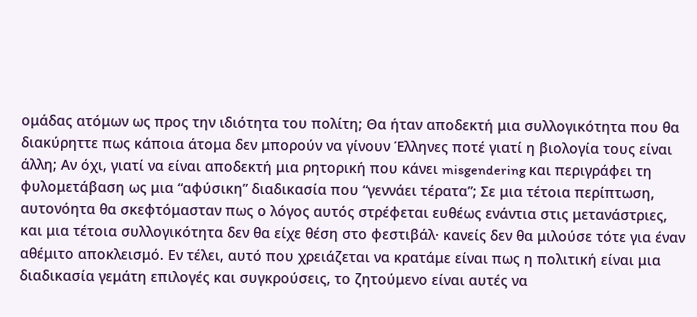ομάδας ατόμων ως προς την ιδιότητα του πολίτη; Θα ήταν αποδεκτή μια συλλογικότητα που θα διακύρηττε πως κάποια άτομα δεν μπορούν να γίνουν Έλληνες ποτέ γιατί η βιολογία τους είναι άλλη; Αν όχι, γιατί να είναι αποδεκτή μια ρητορική που κάνει misgendering και περιγράφει τη φυλομετάβαση ως μια “αφύσικη” διαδικασία που “γεννάει τέρατα”; Σε μια τέτοια περίπτωση, αυτονόητα θα σκεφτόμασταν πως ο λόγος αυτός στρέφεται ευθέως ενάντια στις μετανάστριες, και μια τέτοια συλλογικότητα δεν θα είχε θέση στο φεστιβάλ· κανείς δεν θα μιλούσε τότε για έναν αθέμιτο αποκλεισμό. Εν τέλει, αυτό που χρειάζεται να κρατάμε είναι πως η πολιτική είναι μια διαδικασία γεμάτη επιλογές και συγκρούσεις, το ζητούμενο είναι αυτές να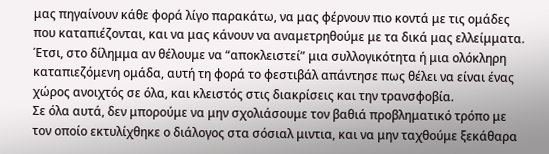μας πηγαίνουν κάθε φορά λίγο παρακάτω, να μας φέρνουν πιο κοντά με τις ομάδες που καταπιέζονται, και να μας κάνουν να αναμετρηθούμε με τα δικά μας ελλείμματα. Έτσι, στο δίλημμα αν θέλουμε να “αποκλειστεί” μια συλλογικότητα ή μια ολόκληρη καταπιεζόμενη ομάδα, αυτή τη φορά το φεστιβάλ απάντησε πως θέλει να είναι ένας χώρος ανοιχτός σε όλα, και κλειστός στις διακρίσεις και την τρανσφοβία.
Σε όλα αυτά, δεν μπορούμε να μην σχολιάσουμε τον βαθιά προβληματικό τρόπο με τον οποίο εκτυλίχθηκε ο διάλογος στα σόσιαλ μιντια, και να μην ταχθούμε ξεκάθαρα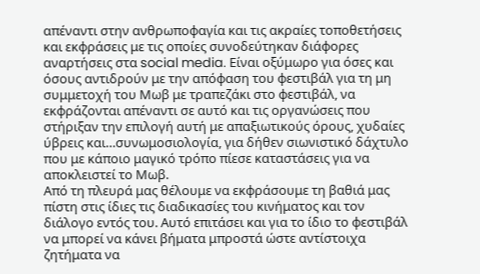απέναντι στην ανθρωποφαγία και τις ακραίες τοποθετήσεις και εκφράσεις με τις οποίες συνοδεύτηκαν διάφορες αναρτήσεις στα social media. Είναι οξύμωρο για όσες και όσους αντιδρούν με την απόφαση του φεστιβάλ για τη μη συμμετοχή του Μωβ με τραπεζάκι στο φεστιβάλ, να εκφράζονται απέναντι σε αυτό και τις οργανώσεις που στήριξαν την επιλογή αυτή με απαξιωτικούς όρους, χυδαίες ύβρεις και…συνωμοσιολογία, για δήθεν σιωνιστικό δάχτυλο που με κάποιο μαγικό τρόπο πίεσε καταστάσεις για να αποκλειστεί το Μωβ.
Από τη πλευρά μας θέλουμε να εκφράσουμε τη βαθιά μας πίστη στις ίδιες τις διαδικασίες του κινήματος και τον διάλογο εντός του. Αυτό επιτάσει και για το ίδιο το φεστιβάλ να μπορεί να κάνει βήματα μπροστά ώστε αντίστοιχα ζητήματα να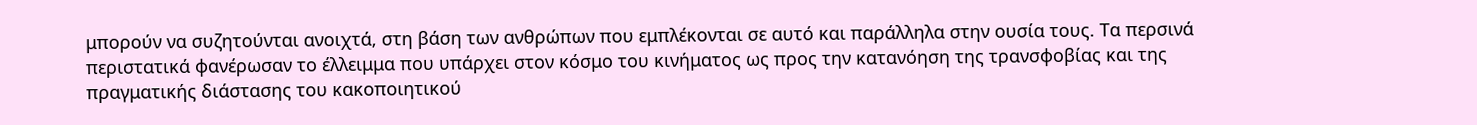μπορούν να συζητούνται ανοιχτά, στη βάση των ανθρώπων που εμπλέκονται σε αυτό και παράλληλα στην ουσία τους. Τα περσινά περιστατικά φανέρωσαν το έλλειμμα που υπάρχει στον κόσμο του κινήματος ως προς την κατανόηση της τρανσφοβίας και της πραγματικής διάστασης του κακοποιητικού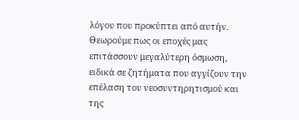λόγου που προκύπτει από αυτήν. Θεωρούμε πως οι εποχές μας επιτάσσουν μεγαλύτερη όσμωση, ειδικά σε ζητήματα που αγγίζουν την επέλαση του νεοσυντηρητισμού και της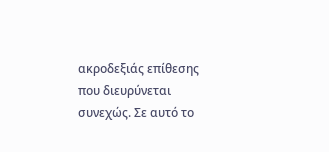ακροδεξιάς επίθεσης που διευρύνεται συνεχώς. Σε αυτό το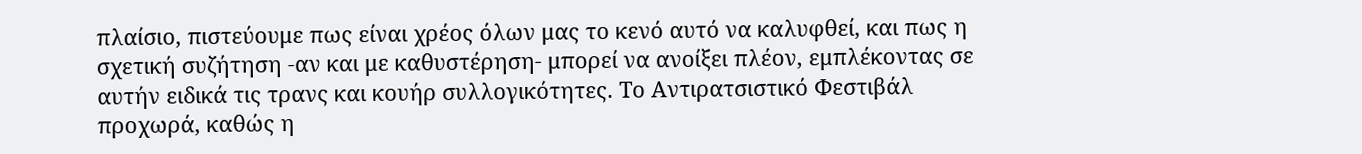πλαίσιο, πιστεύουμε πως είναι χρέος όλων μας το κενό αυτό να καλυφθεί, και πως η σχετική συζήτηση -αν και με καθυστέρηση- μπορεί να ανοίξει πλέον, εμπλέκοντας σε αυτήν ειδικά τις τρανς και κουήρ συλλογικότητες. Το Αντιρατσιστικό Φεστιβάλ προχωρά, καθώς η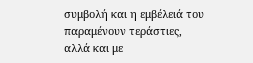συμβολή και η εμβέλειά του παραμένουν τεράστιες, αλλά και με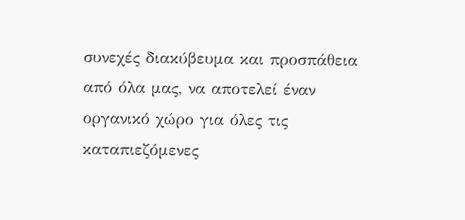συνεχές διακύβευμα και προσπάθεια από όλα μας, να αποτελεί έναν οργανικό χώρο για όλες τις καταπιεζόμενες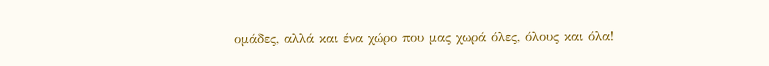ομάδες, αλλά και ένα χώρο που μας χωρά όλες, όλους και όλα!